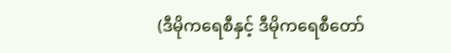(ဒီမိုကရေစီနှင့် ဒီမိုကရေစီတော်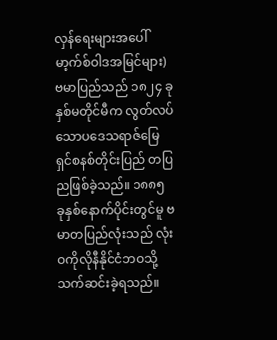လှန်ရေးများအပေါ် မာ့က်စ်ဝါဒအမြင်များ)
ဗမာပြည်သည် ၁၈၂၄ ခုနှစ်မတိုင်မီက လွတ်လပ်သောပဒေသရာဇ်မြေရှင်စနစ်တိုင်းပြည် တပြညဖြစ်ခဲ့သည်။ ၁၈၈၅ ခုနှစ်နောက်ပိုင်းတွင်မူ ဗမာတပြည်လုံးသည် လုံးဝကိုလိုနီနိုင်ငံဘဝသို့ သက်ဆင်းခဲ့ရသည်။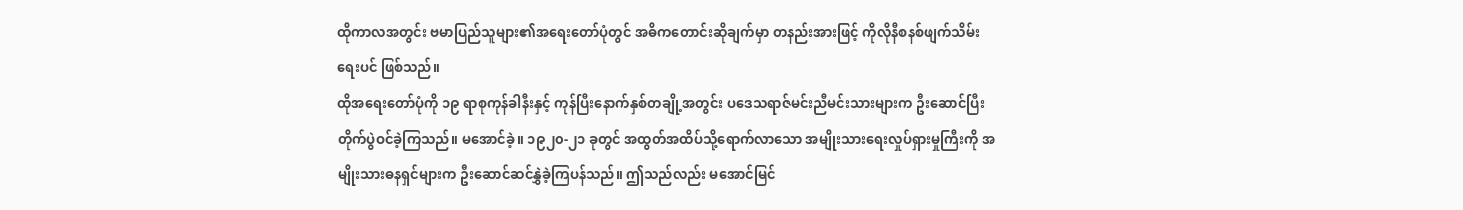ထိုကာလအတွင်း ဗမာပြည်သူများ၏အရေးတော်ပုံတွင် အဓိကတောင်းဆိုချက်မှာ တနည်းအားဖြင့် ကိုလိုနီစနစ်ဖျက်သိမ်းရေးပင် ဖြစ်သည်။
ထိုအရေးတော်ပုံကို ၁၉ ရာစုကုန်ခါနီးနှင့် ကုန်ပြီးနောက်နှစ်တချို့အတွင်း ပဒေသရာဇ်မင်းညီမင်းသားများက ဦးဆောင်ပြီးတိုက်ပွဲဝင်ခဲ့ကြသည်။ မအောင်ခဲ့။ ၁၉၂၀-၂၁ ခုတွင် အထွတ်အထိပ်သို့ရောက်လာသော အမျိုးသားရေးလှုပ်ရှားမှုကြီးကို အမျိုးသားဓနရှင်များက ဦးဆောင်ဆင်နွှဲခဲ့ကြပန်သည်။ ဤသည်လည်း မအောင်မြင်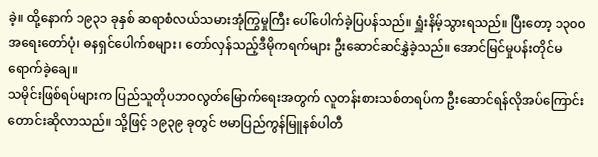ခဲ့။ ထို့နောက် ၁၉၃၁ ခုနှစ် ဆရာစံလယ်သမားအုံကြွမှုကြီး ပေါ်ပေါက်ခဲ့ပြပန်သည်။ ရှူံးနိမ့်သွားရသည်။ ပြီးတော့ ၁၃၀၀ အရေးတော်ပုံ၊ ဓနရှင်ပေါက်စများ၊ တော်လှန်သည့်ဒီမိုကရက်များ ဦးဆောင်ဆင်နွှဲခဲ့သည်။ အောင်မြင်မှုပန်းတိုင်မရောက်ခဲ့ချေ။
သမိုင်းဖြစ်ရပ်များက ပြည်သူတိုပဘဝလွတ်မြောက်ရေးအတွက် လူတန်းစားသစ်တရပ်က ဦးဆောင်ရန်လိုအပ်ကြောင်း တောင်းဆိုလာသည်။ သို့ဖြင့် ၁၉၃၉ ခုတွင် ဗမာပြည်ကွန်မြူနစ်ပါတီ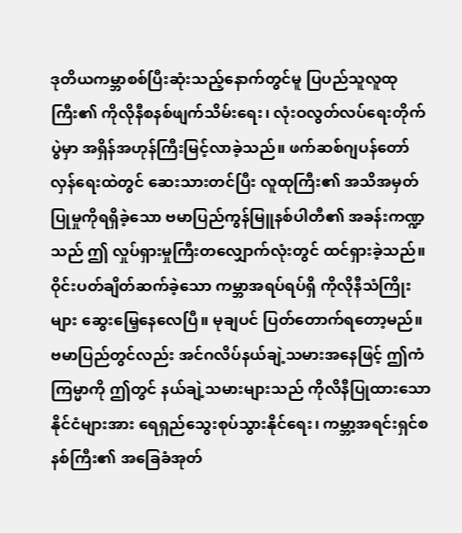ဒုတိယကမ္ဘာစစ်ပြီးဆုံးသည့်နောက်တွင်မူ ပြပည်သူလူထုကြီး၏ ကိုလိုနီစနစ်ဖျက်သိမ်းရေး၊ လုံးဝလွတ်လပ်ရေးတိုက်ပွဲမှာ အရှိန်အဟုန်ကြီးမြင့်လာခဲ့သည်။ ဖက်ဆစ်ဂျပန်တော်လှန်ရေးထဲတွင် ဆေးသားတင်ပြီး လူထုကြီး၏ အသိအမှတ်ပြုမှုကိုရရှိခဲ့သော ဗမာပြည်ကွန်မြူနစ်ပါတီ၏ အခန်းကဏ္ဍသည် ဤ လှုပ်ရှားမှုကြီးတလျှောက်လုံးတွင် ထင်ရှားခဲ့သည်။ ဝိုင်းပတ်ချိတ်ဆက်ခဲ့သော ကမ္ဘာအရပ်ရပ်ရှိ ကိုလိုနီသံကြိုးများ ဆွေးမြေ့နေလေပြီ။ မုချပင် ပြတ်တောက်ရတော့မည်။
ဗမာပြည်တွင်လည်း အင်ဂလိပ်နယ်ချဲ့သမားအနေဖြင့် ဤကံကြမ္မာကို ဤတွင် နယ်ချဲ့သမားများသည် ကိုလိနီပြုထားသောနိုင်ငံများအား ရေရှည်သွေးစုပ်သွားနိုင်ရေး၊ ကမ္ဘာ့အရင်းရှင်စနစ်ကြီး၏ အခြေခံအုတ်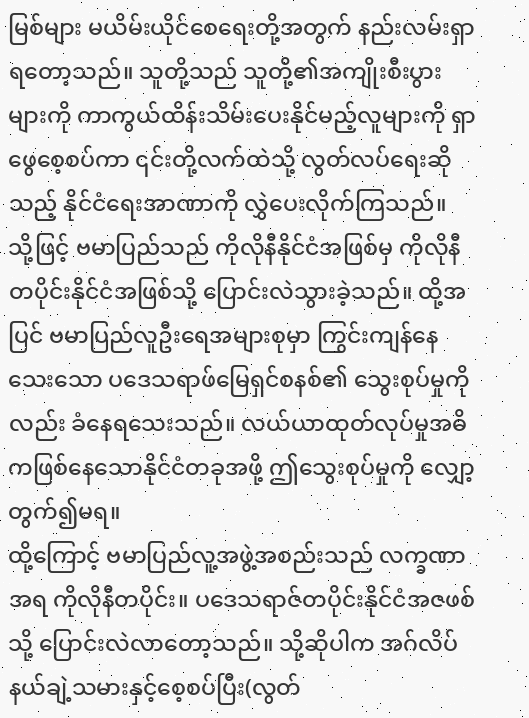မြစ်များ မယိမ်းယိုင်စေရေးတို့အတွက် နည်းလမ်းရှာရတော့သည်။ သူတို့သည် သူတို့၏အကျိုးစီးပွားများကို ကာကွယ်ထိန်းသိမ်းပေးနိုင်မည့်လူများကို ရှာဖွေစေ့စပ်ကာ ၎င်းတို့လက်ထဲသို့ လွတ်လပ်ရေးဆိုသည့် နိုင်ငံရေးအာဏာကို လွှဲပေးလိုက်ကြသည်။
သို့ဖြင့် ဗမာပြည်သည် ကိုလိုနီနိုင်ငံအဖြစ်မှ ကိုလိုနီတပိုင်းနိုင်ငံအဖြစ်သို့ ပြောင်းလဲသွားခဲ့သည်။ ထို့အပြင် ဗမာပြည်လူဦးရေအများစုမှာ ကြွင်းကျန်နေသေးသော ပဒေသရာဖ်မြေရှင်စနစ်၏ သွေးစုပ်မှုကိုလည်း ခံနေရသေးသည်။ လယ်ယာထုတ်လုပ်မှုအဓိကဖြစ်နေသောနိုင်ငံတခုအဖို့ ဤသွေးစုပ်မှုကို လျှော့တွက်၍မရ။
ထို့ကြောင့် ဗမာပြည်လူ့အဖွဲ့အစည်းသည် လက္ခဏာအရ ကိုလိုနီတပိုင်း။ ပဒေသရာဇ်တပိုင်းနိုင်ငံအဇဖစ်သို့ ပြောင်းလဲလာတော့သည်။ သို့ဆိုပါက အဂ်လိပ်နယ်ချဲ့သမားနှင့်စေ့စပ်ပြီး(လွတ်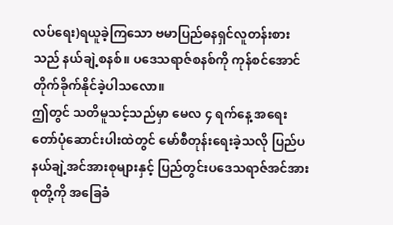လပ်ရေး)ရယူခဲ့ကြသော ဗမာပြည်ဓနရှင်လူတန်းစားသည် နယ်ချဲ့စနစ်။ ပဒေသရာဇ်စနစ်ကို ကုန်စင်အောင် တိုက်ခိုက်နိုင်ခဲ့ပါသလော။
ဤတွင် သတိမူသင့်သည်မှာ မေလ ၄ ရက်နေ့ အရေးတော်ပုံဆောင်းပါးထဲတွင် မော်စီတုန်းရေးခဲ့သလို ပြည်ပနယ်ချဲ့အင်အားစုများနှင့် ပြည်တွင်းပဒေသရာဇ်အင်အားစုတို့ကို အခြေခံ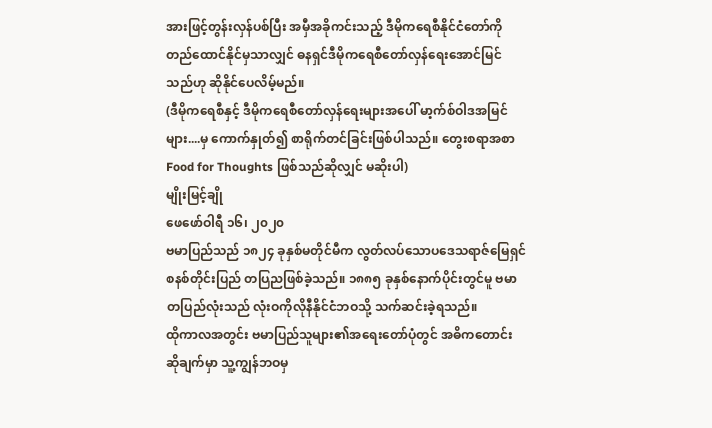အားဖြင့်တွန်းလှန်ပစ်ပြီး အမှီအခိုကင်းသည့် ဒီမိုကရေစီနိုင်ငံတော်ကို တည်ထောင်နိုင်မှသာလျှင် ဓနရှင်ဒီမိုကရေစီတော်လှန်ရေးအောင်မြင်သည်ဟု ဆိုနိုင်ပေလိမ့်မည်။
(ဒီမိုကရေစီနှင့် ဒီမိုကရေစီတော်လှန်ရေးများအပေါ် မာ့က်စ်ဝါဒအမြင်များ....မှ ကောက်နှုတ်၍ စာရိုက်တင်ခြင်းဖြစ်ပါသည်။ တွေးစရာအစာ Food for Thoughts ဖြစ်သည်ဆိုလျှင် မဆိုးပါ)
မျိုးမြင့်ချို
ဖေဖော်ဝါရီ ၁၆၊ ၂၀၂၀
ဗမာပြည်သည် ၁၈၂၄ ခုနှစ်မတိုင်မီက လွတ်လပ်သောပဒေသရာဇ်မြေရှင်စနစ်တိုင်းပြည် တပြညဖြစ်ခဲ့သည်။ ၁၈၈၅ ခုနှစ်နောက်ပိုင်းတွင်မူ ဗမာတပြည်လုံးသည် လုံးဝကိုလိုနီနိုင်ငံဘဝသို့ သက်ဆင်းခဲ့ရသည်။
ထိုကာလအတွင်း ဗမာပြည်သူများ၏အရေးတော်ပုံတွင် အဓိကတောင်းဆိုချက်မှာ သူ့ကျွန်ဘဝမှ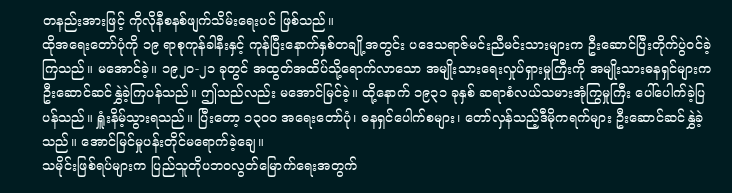တနည်းအားဖြင့် ကိုလိုနီစနစ်ဖျက်သိမ်းရေးပင် ဖြစ်သည်။
ထိုအရေးတော်ပုံကို ၁၉ ရာစုကုန်ခါနီးနှင့် ကုန်ပြီးနောက်နှစ်တချို့အတွင်း ပဒေသရာဇ်မင်းညီမင်းသားများက ဦးဆောင်ပြီးတိုက်ပွဲဝင်ခဲ့ကြသည်။ မအောင်ခဲ့။ ၁၉၂၀-၂၁ ခုတွင် အထွတ်အထိပ်သို့ရောက်လာသော အမျိုးသားရေးလှုပ်ရှားမှုကြီးကို အမျိုးသားဓနရှင်များက ဦးဆောင်ဆင်နွှဲခဲ့ကြပန်သည်။ ဤသည်လည်း မအောင်မြင်ခဲ့။ ထို့နောက် ၁၉၃၁ ခုနှစ် ဆရာစံလယ်သမားအုံကြွမှုကြီး ပေါ်ပေါက်ခဲ့ပြပန်သည်။ ရှူံးနိမ့်သွားရသည်။ ပြီးတော့ ၁၃၀၀ အရေးတော်ပုံ၊ ဓနရှင်ပေါက်စများ၊ တော်လှန်သည့်ဒီမိုကရက်များ ဦးဆောင်ဆင်နွှဲခဲ့သည်။ အောင်မြင်မှုပန်းတိုင်မရောက်ခဲ့ချေ။
သမိုင်းဖြစ်ရပ်များက ပြည်သူတိုပဘဝလွတ်မြောက်ရေးအတွက်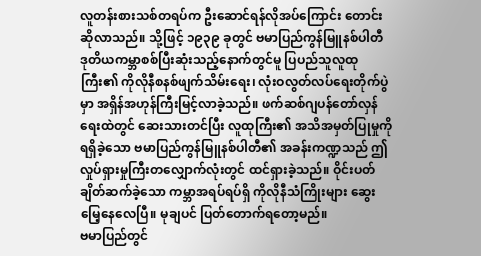လူတန်းစားသစ်တရပ်က ဦးဆောင်ရန်လိုအပ်ကြောင်း တောင်းဆိုလာသည်။ သို့ဖြင့် ၁၉၃၉ ခုတွင် ဗမာပြည်ကွန်မြူနစ်ပါတီ
ဒုတိယကမ္ဘာစစ်ပြီးဆုံးသည့်နောက်တွင်မူ ပြပည်သူလူထုကြီး၏ ကိုလိုနီစနစ်ဖျက်သိမ်းရေး၊ လုံးဝလွတ်လပ်ရေးတိုက်ပွဲမှာ အရှိန်အဟုန်ကြီးမြင့်လာခဲ့သည်။ ဖက်ဆစ်ဂျပန်တော်လှန်ရေးထဲတွင် ဆေးသားတင်ပြီး လူထုကြီး၏ အသိအမှတ်ပြုမှုကိုရရှိခဲ့သော ဗမာပြည်ကွန်မြူနစ်ပါတီ၏ အခန်းကဏ္ဍသည် ဤ လှုပ်ရှားမှုကြီးတလျှောက်လုံးတွင် ထင်ရှားခဲ့သည်။ ဝိုင်းပတ်ချိတ်ဆက်ခဲ့သော ကမ္ဘာအရပ်ရပ်ရှိ ကိုလိုနီသံကြိုးများ ဆွေးမြေ့နေလေပြီ။ မုချပင် ပြတ်တောက်ရတော့မည်။
ဗမာပြည်တွင်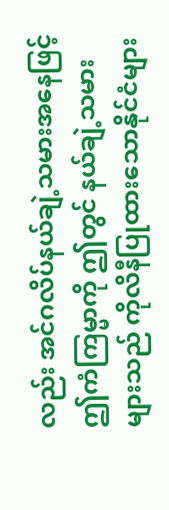လည်း အင်ဂလိပ်နယ်ချဲ့သမားအနေဖြင့် ဤကံကြမ္မာကို ဤတွင် နယ်ချဲ့သမားများသည် ကိုလိနီပြုထားသောနိုင်ငံများ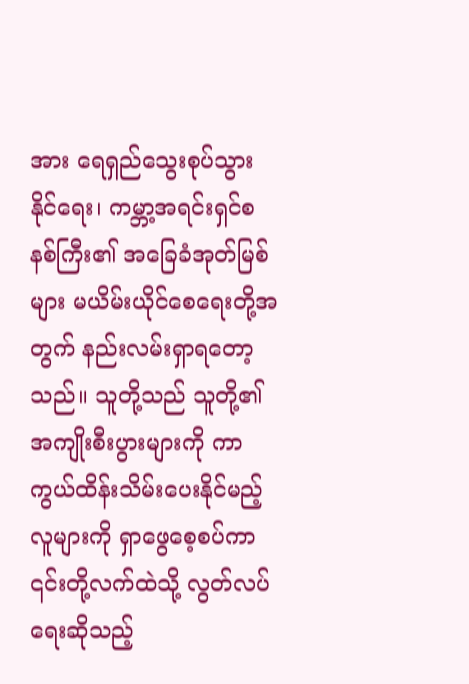အား ရေရှည်သွေးစုပ်သွားနိုင်ရေး၊ ကမ္ဘာ့အရင်းရှင်စနစ်ကြီး၏ အခြေခံအုတ်မြစ်များ မယိမ်းယိုင်စေရေးတို့အတွက် နည်းလမ်းရှာရတော့သည်။ သူတို့သည် သူတို့၏အကျိုးစီးပွားများကို ကာကွယ်ထိန်းသိမ်းပေးနိုင်မည့်လူများကို ရှာဖွေစေ့စပ်ကာ ၎င်းတို့လက်ထဲသို့ လွတ်လပ်ရေးဆိုသည့်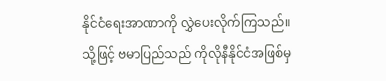နိုင်ငံရေးအာဏာကို လွှဲပေးလိုက်ကြသည်။
သို့ဖြင့် ဗမာပြည်သည် ကိုလိုနီနိုင်ငံအဖြစ်မှ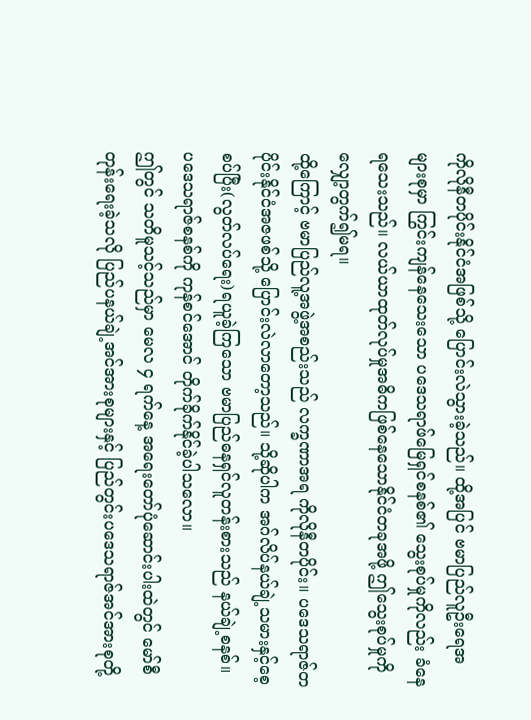ကိုလိုနီတပိုင်းနိုင်ငံအဖြစ်သို့ ပြောင်းလဲသွားခဲ့သည်။ ထို့အပြင် ဗမာပြည်လူဦးရေအများစုမှာ ကြွင်းကျန်နေသေးသော ပဒေသရာဖ်မြေရှင်စနစ်၏ သွေးစုပ်မှုကိုလည်း ခံနေရသေးသည်။ လယ်ယာထုတ်လုပ်မှုအဓိကဖြစ်နေသောနိုင်ငံတခုအဖို့ ဤသွေးစုပ်မှုကို လျှော့တွက်၍မရ။
ထို့ကြောင့် ဗမာပြည်လူ့အဖွဲ့အစည်းသည် လက္ခဏာအရ ကိုလိုနီတပိုင်း။ ပဒေသရာဇ်တပိုင်းနိုင်ငံအဇဖစ်သို့ ပြောင်းလဲလာတော့သည်။ သို့ဆိုပါက အဂ်လိပ်နယ်ချဲ့သမားနှင့်စေ့စပ်ပြီး(လွတ်လပ်ရေး)ရယူခဲ့ကြသော ဗမာပြည်ဓနရှင်လူတန်းစားသည် နယ်ချဲ့စနစ်။ ပဒေသရာဇ်စနစ်ကို ကုန်စင်အောင် တိုက်ခိုက်နိုင်ခဲ့ပါသလော။
ဤတွင် သတိမူသင့်သည်မှာ မေလ ၄ ရက်နေ့ အရေးတော်ပုံဆောင်းပါးထဲတွင် မော်စီတုန်းရေးခဲ့သလို ပြည်ပနယ်ချဲ့အင်အားစုများနှင့် ပြည်တွင်းပဒေသရာဇ်အင်အားစုတို့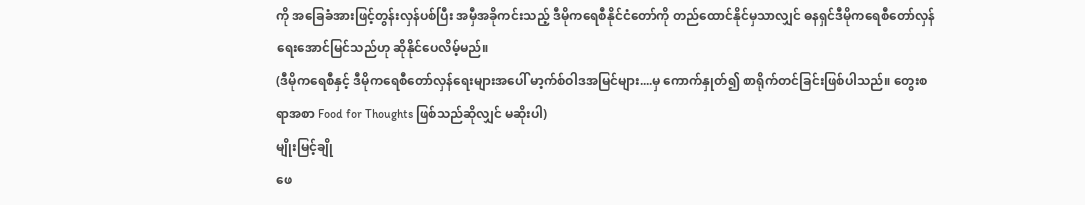ကို အခြေခံအားဖြင့်တွန်းလှန်ပစ်ပြီး အမှီအခိုကင်းသည့် ဒီမိုကရေစီနိုင်ငံတော်ကို တည်ထောင်နိုင်မှသာလျှင် ဓနရှင်ဒီမိုကရေစီတော်လှန်ရေးအောင်မြင်သည်ဟု ဆိုနိုင်ပေလိမ့်မည်။
(ဒီမိုကရေစီနှင့် ဒီမိုကရေစီတော်လှန်ရေးများအပေါ် မာ့က်စ်ဝါဒအမြင်များ....မှ ကောက်နှုတ်၍ စာရိုက်တင်ခြင်းဖြစ်ပါသည်။ တွေးစရာအစာ Food for Thoughts ဖြစ်သည်ဆိုလျှင် မဆိုးပါ)
မျိုးမြင့်ချို
ဖေ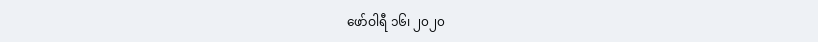ဖော်ဝါရီ ၁၆၊ ၂၀၂၀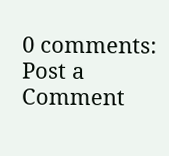0 comments:
Post a Comment